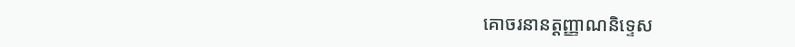គោចរនានត្តញ្ញាណនិទ្ទេស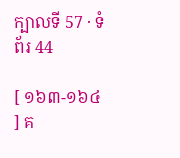ក្បាលទី 57 · ទំព័រ 44

[ ១៦៣-១៦៤ ] គ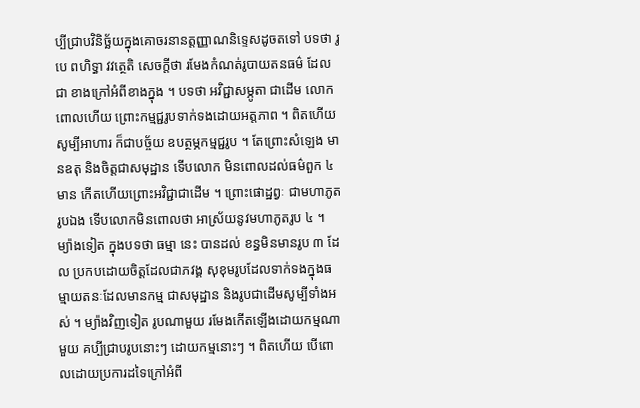ប្បីជ្រាបវិនិច្ឆ័យក្នុងគោចរនានត្តញ្ញាណនិទ្ទេសដូចតទៅ បទថា រូបេ ពហិទ្ធា វវត្ថេតិ សេចក្តីថា រមែងកំណត់រូបាយតនធម៌ ដែលជា ខាងក្រៅអំពីខាងក្នុង ។ បទថា អវិជ្ជាសម្ភូតា ជាដើម លោកពោលហើយ ព្រោះកម្មជ្ជរូបទាក់ទងដោយអត្តភាព ។ ពិតហើយ សូម្បីអាហារ ក៏ជាបច្ច័យ ឧបត្ថម្ភកម្មជ្ជរូប ។ តែព្រោះសំឡេង មានឧតុ និងចិត្តជាសមុដ្ឋាន ទើបលោក មិនពោលដល់ធម៌ពួក ៤ មាន កើតហើយព្រោះអវិជ្ជាជាដើម ។ ព្រោះផោដ្ឋព្វៈ ជាមហាភូតរូបឯង ទើបលោកមិនពោលថា អាស្រ័យនូវមហាភូតរូប ៤ ។ ម្យ៉ាងទៀត ក្នុងបទថា ធម្មា នេះ បានដល់ ខន្ធមិនមានរូប ៣ ដែល ប្រកបដោយចិត្តដែលជាភវង្គ សុខុមរូបដែលទាក់ទងក្នុងធម្មាយតនៈដែលមានកម្ម ជាសមុដ្ឋាន និងរូបជាដើមសូម្បីទាំងអស់ ។ ម្យ៉ាងវិញទៀត រូបណាមួយ រមែងកើតឡើងដោយកម្មណាមួយ គប្បីជ្រាបរូបនោះៗ ដោយកម្មនោះៗ ។ ពិតហើយ បើពោលដោយប្រការដទៃក្រៅអំពី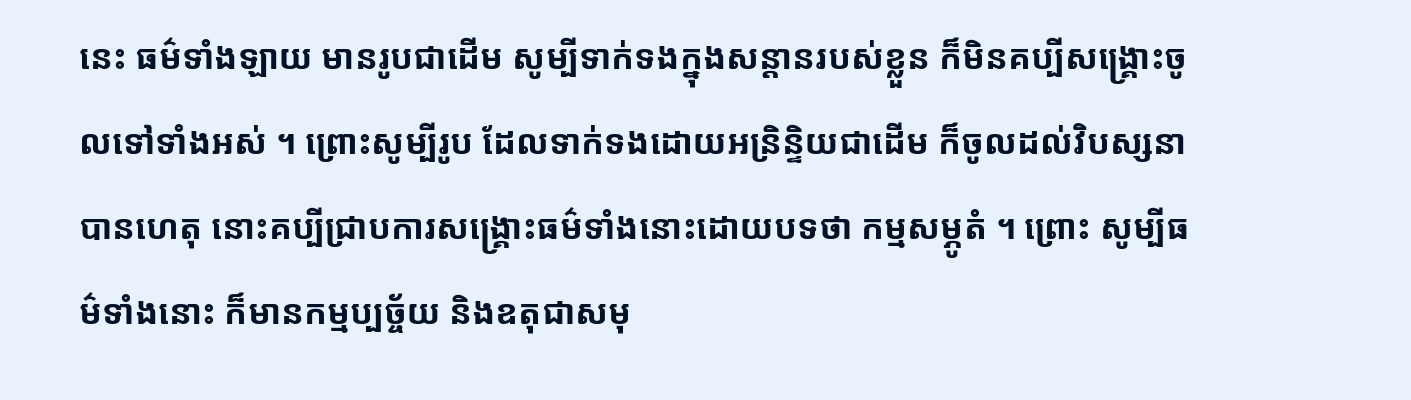នេះ ធម៌ទាំងឡាយ មានរូបជាដើម សូម្បីទាក់ទងក្នុងសន្តានរបស់ខ្លួន ក៏មិនគប្បីសង្គ្រោះចូលទៅទាំងអស់ ។ ព្រោះសូម្បីរូប ដែលទាក់ទងដោយអន្រិន្ទិយជាដើម ក៏ចូលដល់វិបស្សនាបានហេតុ នោះគប្បីជ្រាបការសង្គ្រោះធម៌ទាំងនោះដោយបទថា កម្មសម្ភូតំ ។ ព្រោះ សូម្បីធម៌ទាំងនោះ ក៏មានកម្មប្បច្ច័យ និងឧតុជាសមុ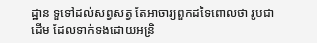ដ្ឋាន ទួទៅដល់សព្វសត្វ តែអាចារ្យពួកដទៃពោលថា រូបជាដើម ដែលទាក់ទងដោយអន្រិ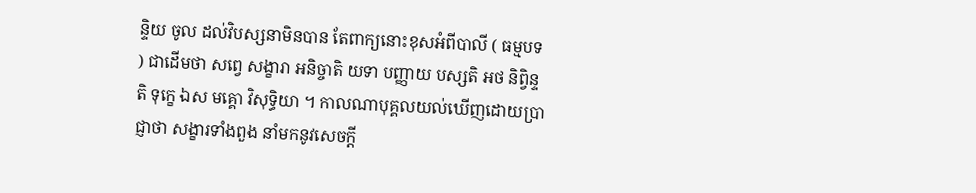ន្ទិយ ចូល ដល់វិបស្សនាមិនបាន តែពាក្យនោះខុសអំពីបាលី ( ធម្មបទ ) ជាដើមថា សព្វេ សង្ខារា អនិច្ចាតិ យទា បញ្ញាយ បស្សតិ អថ និព្វិន្ទតិ ទុក្ខេ ឯស មគ្គោ វិសុទ្ធិយា ។ កាលណាបុគ្គលយល់ឃើញដោយប្រាជ្ញាថា សង្ខារទាំងពួង នាំមកនូវសេចក្តី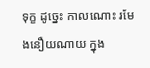ទុក្ខ ដូច្នេះ កាលណោះ រមែងនឿយណាយ ក្នុង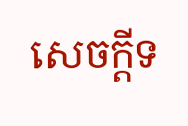សេចក្តីទ